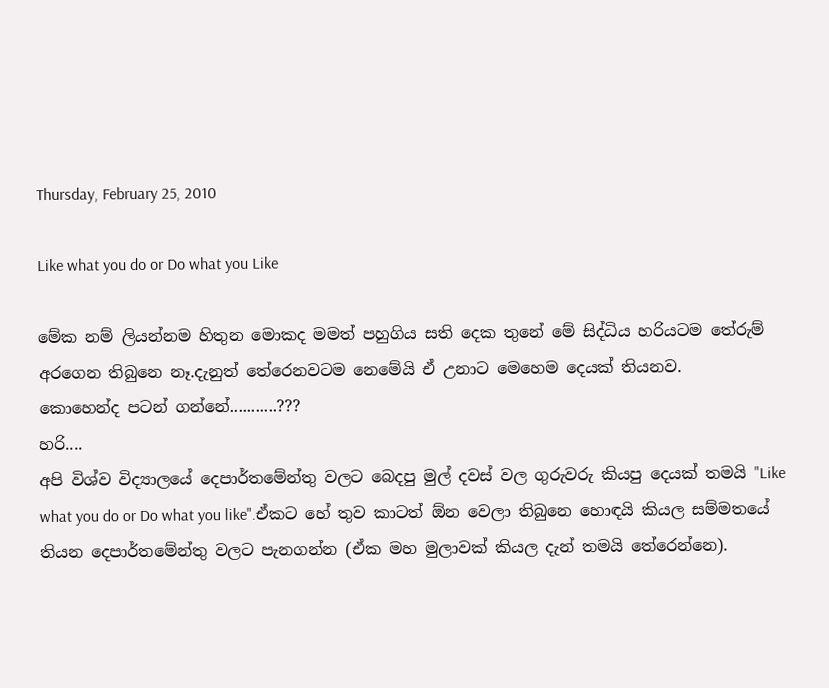Thursday, February 25, 2010

Like what you do or Do what you Like

මේක නම් ලියන්නම හිතුන මොකද මමත් පහුගිය සති දෙක තුනේ මේ සිද්ධිය හරියටම තේරුම් අරගෙන තිබුනෙ නෑ.දැනුත් තේරෙනවටම නෙමේයි ඒ උනාට මෙහෙම දෙයක් තියනව.
කොහෙන්ද පටන් ගන්නේ...........???
හරි....
අපි විශ්ව විද්‍යාලයේ දෙපාර්තමේන්තු වලට බෙදපු මුල් දවස් වල ගුරුවරු කියපු දෙයක් තමයි "Like what you do or Do what you like".ඒකට හේ තුව කාටත් ඕන වෙලා තිබුනෙ හොඳයි කියල සම්මතයේ තියන දෙපාර්තමේන්තු වලට පැනගන්න (ඒක මහ මුලාවක් කියල දැන් තමයි තේරෙන්නෙ).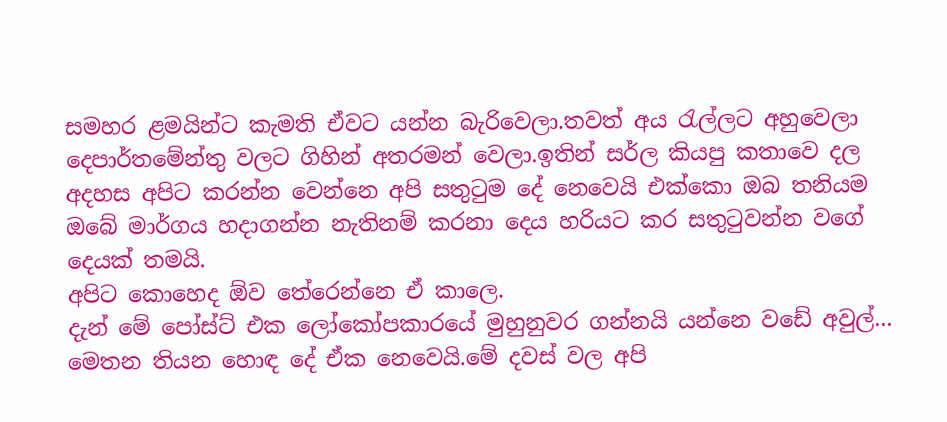සමහර ළමයින්ට කැමති ඒවට යන්න බැරිවෙලා.තවත් අය ‍රැල්ලට අහුවෙලා දෙපාර්තමේන්තු වලට ගිහින් අතරමන් වෙලා.ඉතින් සර්ල කියපු කතාවෙ දල අදහස අපිට කරන්න වෙන්නෙ අපි සතු‍ටුම දේ නෙවෙයි එක්කො ඔබ තනියම ඔබේ මාර්ගය හදාගන්න නැතිනම් කරනා දෙය හරියට කර සතු‍ටුවන්න වගේ දෙයක් තමයි.
අපිට කොහෙද ඕව තේරෙන්නෙ ඒ කාලෙ.
දැන් මේ පෝස්ට් එක ලෝකෝපකාරයේ මුහුනුවර ගන්නයි යන්නෙ වඩේ අවුල්...
මෙතන තියන හොඳ දේ ඒක නෙවෙයි.මේ දවස් වල අපි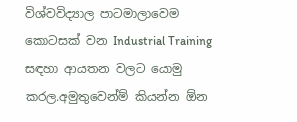විශ්වවිද්‍යාල පාටමාලාවෙම කොටසක් වන Industrial Training සඳහා ආයතන වලට යොමු කරල.අමුතුවෙන්ම් කියන්න ඕන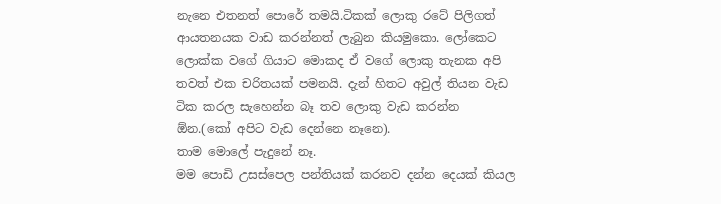නැනෙ එතනත් පොරේ තමයි.ටිකක් ලොකු රටේ පිලිගත් ආයතනයක වාඩ කරන්නත් ලැබුන කියමුකො. ලෝකෙට ලොක්ක වගේ ගියාට මොකද ඒ වගේ ලොකු තැනක අපි තවත් එක චරිතයක් පමනයි. දැන් හිතට අවුල් තියන වැඩ ටික කරල සැහෙන්න බෑ තව ලොකු වැඩ කරන්න ඕන.(කෝ අපිට වැඩ දෙන්නෙ නෑනෙ).
තාම මොලේ පැදුනේ නෑ.
මම පොඩි උසස්පෙල පන්තියක් කරනව දන්න දෙයක් කියල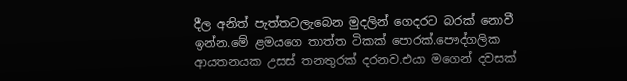දීල අනිත් පැත්තටලැබෙන මුදලින් ගෙදරට බරක් නොවී ඉන්න.මේ ළමයගෙ තාත්ත ටිකක් පොරක්.පෞද්ගලික ආයතනයක උසස් තනතුරක් දරනව.එයා මගෙන් දවසක්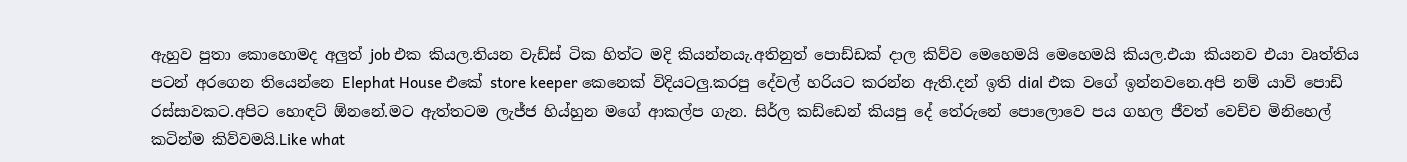ඇහුව පුතා කොහොමද අලුත් job එක කියල.තියන වැඩ්ස් ටික හිත්ට මදි කියන්නයැ.අතිනුත් පොඩ්ඩක් දාල කිව්ව මෙහෙමයි මෙහෙමයි කියල.එයා කියනව එයා වෘත්තිය පටන් අරගෙන තියෙන්නෙ Elephat House එකේ store keeper කෙනෙක් විදියටලු.කරපු දේවල් හරියට කරන්න ඇති.දන් ඉති dial එක වගේ ඉන්නවනෙ.අපි නම් යාවි පොඩි රස්සාවකට.අපිට හොඳට් ඕනනේ.මට ඇත්තටම ලැජ්ජ හිය්හුන මගේ ආකල්ප ගැන. සිර්ල කඩ්ඩෙන් කියපු දේ තේරුනේ පොලොවෙ පය ගහල ජීවත් වෙච්ච මිනිහෙල් කටින්ම කිව්වමයි.Like what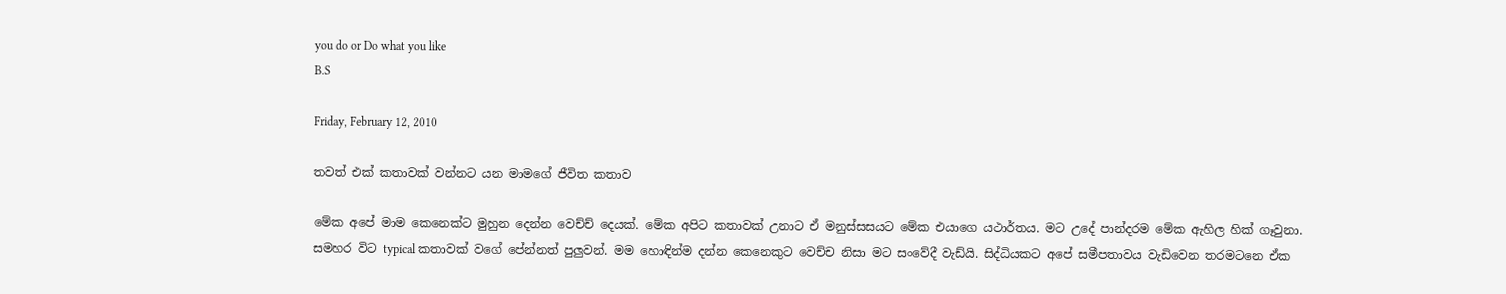you do or Do what you like
B.S

Friday, February 12, 2010

තවත් එක් කතාවක් වන්නට යන මාමගේ ජීවිත කතාව

මේක අපේ මාම කෙනෙක්ට මුහුන දෙන්න වෙච්ච් දෙයක්. මේක අපිට කතාවක් උනාට ඒ මනුස්සසයට මේක එයාගෙ යථාර්තය. මට උදේ පාන්දරම මේක ඇහිල හික් ගෑවුනා. සමහර විට typical කතාවක් වගේ පේන්නත් පුලුවන්. මම හොඳින්ම දන්න කෙනෙකුට වෙච්ච නිසා මට සංවේදී වැඩ්යි. සිද්ධියකට අපේ සමීපතාවය වැඩිවෙන තරමටනෙ ඒක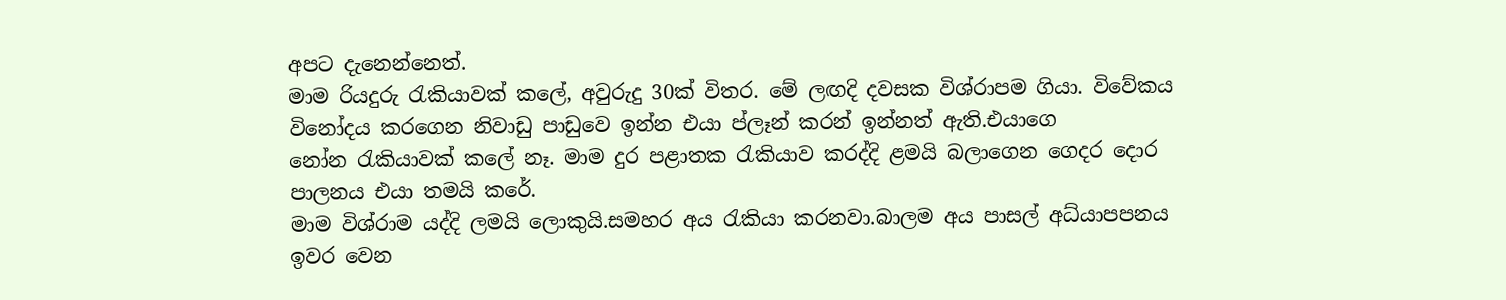අපට දැනෙන්නෙත්.
මාම රියදුරු ‍රැකියාවක් කලේ, අවුරුදු 30ක් විතර. මේ ලඟදි දවසක විශ්රාපම ගියා. විවේකය විනෝදය කරගෙන නිවාඩු පාඩුවෙ ඉන්න එයා ප්ලෑන් කරන් ඉන්නත් ඇති.එයාගෙ නෝන ‍රැකියාවක් කලේ නෑ. මාම දුර පළාතක ‍රැකියාව කරද්දි ළමයි බලාගෙන ගෙදර දොර පාලනය එයා තමයි කරේ.
මාම විශ්රාම යද්දි ලමයි ලොකුයි.සමහර අය ‍රැකියා කරනවා.බාලම අය පාසල් අධ්යාපපනය ඉවර වෙන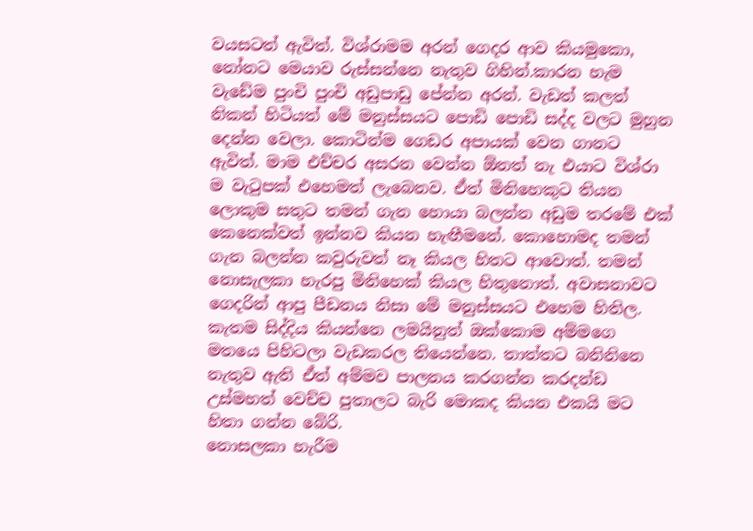වයසටත් ඇවිත්. විශ්රාමම අරන් ගෙදර ආව කියමුකො, නෝනට මෙයාව රුස්සන්නෙ නැතුව ගිහින්.කාරන හැම වැඩේම පුංචි පුංචි අඩුපාඩු පේන්න අරන්. වැඩත් කලත් නිකන් හිටියත් මේ මනුස්සයට පොඩි පොඩි සද්ද වලට මුහුන දෙන්න වෙලා. කොටින්ම ගෙඩර අපායක් වෙන ගානට ඇවිත්. මාම එච්චර අසරන වෙන්න ඕනත් නැ එයාට විශ්රා ම වැ‍ටුපක් එහෙමත් ලැබෙනව. ඒත් මිනිහෙකුට තියන ලොකුම සතුට තමන් ගැන හොයා බලන්න අඩුම තරමේ එක් කෙනෙක්වත් ඉන්නව කියන හැඟීමනේ. කොහොමද තමන් ගැන බලන්න කවුරුවත් නෑ කියල හිතට ආවොත්. තමන් නොසැලකා හැරපු මිනිහෙක් කියල හිතුනොත්. අවාසනාවට ගෙදරින් ආපු පීඩනය නිසා මේ මනුස්සයට එහෙම හිතිල. කැතම සිද්දිය කියන්නෙ ලමයිනුත් ඔක්කොම අම්මගෙ මතයෙ පිහිටලා වැඩකරල තියෙන්නෙ. තාත්තට බනිනිනෙ නැතුව ඇති ඒත් අම්මව පාලනය කරගන්න කරදන්ඩ උස්මහත් වෙච්ච පුතාලට බැරි මොකද කියන එකයි මට හිතා ගන්න බේරි.
නොසලකා හැරීම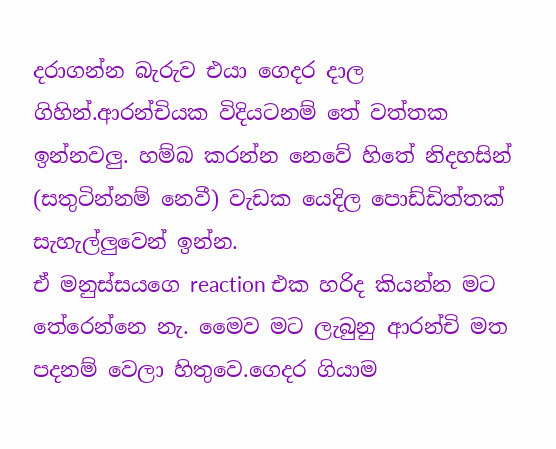දරාගන්න බැරුව එයා ගෙදර දාල ගිහින්.ආරන්චියක විදියටනම් තේ වත්තක ඉන්නවලු. හම්බ කරන්න නෙවේ හිතේ නිදහසින් (සතුටින්නම් නෙවී) වැඩක යෙදිල පොඩ්ඩිත්තක් සැහැල්ලුවෙන් ඉන්න.
ඒ මනුස්සයගෙ reaction එක හරිද කියන්න මට තේරෙන්නෙ නැ. මෛව මට ලැබුනු ආරන්චි මත පදනම් වෙලා හිතුවෙ.ගෙදර ගියාම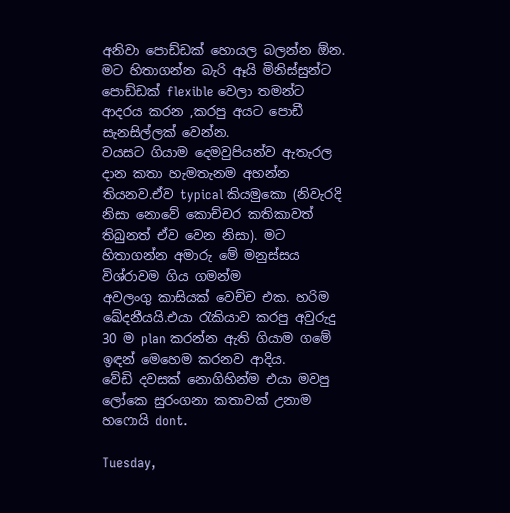අනිවා පොඩ්ඩක් හොයල බලන්න ඕන. මට හිතාගන්න බැරි ඈයි මිනිස්සුන්ට පොඩ්ඩක් flexible වෙලා තමන්ට ආදරය කරන ,කරපු අයට පොඩී සැනසිල්ලක් වෙන්න.
වයසට ගියාම දෙමවුපියන්ව ඇතැරල දාන කතා හැමතැනම අහන්න තියනව.ඒව typical කියමුකො (නිවැරදි නිසා නොවේ කොච්චර කතිකාවත් තිබුනත් ඒව වෙන නිසා). මට හිතාගන්න අමාරු මේ මනුස්සය විශ්රාවම ගිය ගමන්ම
අවලංගු කාසියක් වෙච්ච එක. හරිම ඛේදනීයයි.එයා ‍රැකියාව කරපු අවුරුදු 30 ම plan කරන්න ඇති ගියාම ගමේ ඉඳන් මෙහෙම කරනව ආදිය.
වේඩි දවසක් නොගිහින්ම එයා මවපු ලෝකෙ සුරංගනා කතාවක් උනාම හෆොයි dont.

Tuesday,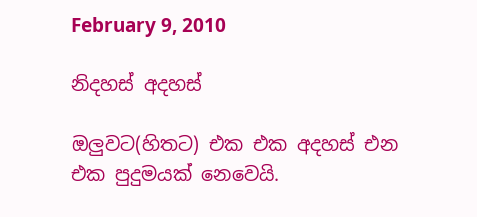February 9, 2010

නිදහස් අදහස්

ඔලුවට(හිතට) එක එක අදහස් එන එක පුදුමයක් නෙවෙයි.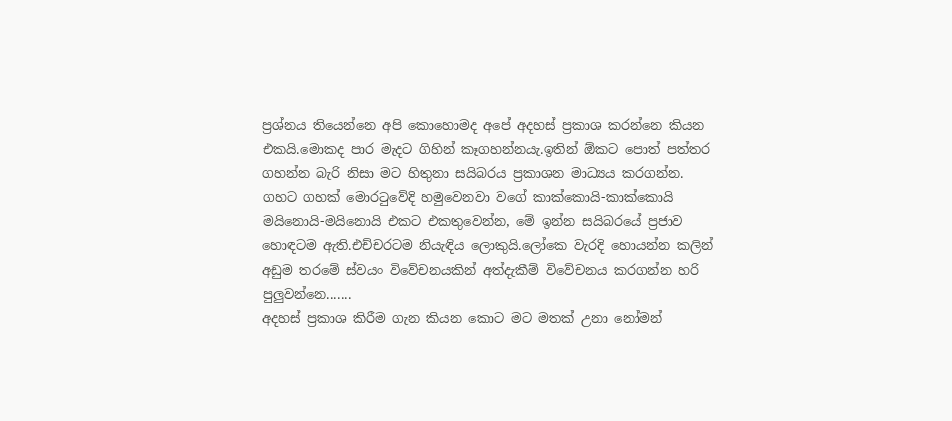ප්‍රශ්නය තියෙන්නෙ අපි කොහොමද අපේ අදහස් ප්‍රකාශ කරන්නෙ කියන එකයි.මොකද පාර මැදට ගිහින් කෑගහන්නයැ.ඉතින් ඕකට පොත් පත්තර ගහන්න බැරි නිසා මට හිතුනා සයිබරය ප්‍රකාශන මාධ්‍යය කරගන්න. ගහට ගහක් මොර‍ටුවේදි හමුවෙනවා වගේ කාක්කොයි-කාක්කොයි මයිනොයි-මයිනොයි එකට එකතුවෙන්න, මේ ඉන්න සයිබරයේ ප්‍රජාව හොඳටම ඇති.එච්චරටම නියැඳිය ලොකුයි.ලෝකෙ වැරදි හොයන්න කලින් අඩුම තරමේ ස්වයං විවේචනයකින් අත්දැකීම් විවේචනය කරගන්න හරි පුලුවන්නෙ.......
අදහස් ප්‍රකාශ කිරීම ගැන කියන කොට මට මතක් උනා නෝමන්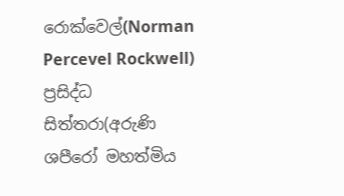රොක්වෙල්(Norman Percevel Rockwell) ප්‍රසිද්ධ සිත්තරා(අරුණි ශපීරෝ මහත්මිය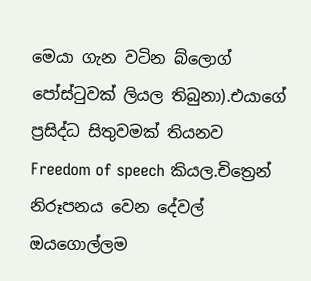මෙයා ගැන වටින බ්ලොග් පෝස්‍ටුවක් ලියල තිබුනා).එයාගේ ප්‍රසිද්ධ සිතුවමක් තියනව
Freedom of speech කියල.චිත්‍රෙන් නිරූපනය වෙන දේවල් ඔයගොල්ලම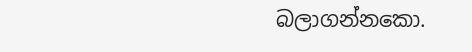බලාගන්නකො.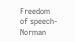Freedom of speech-Norman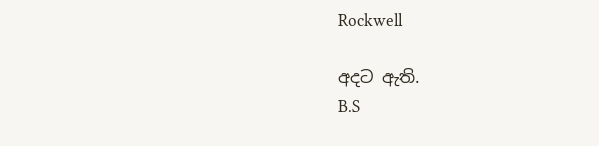Rockwell

අදට ඇති.
B.S